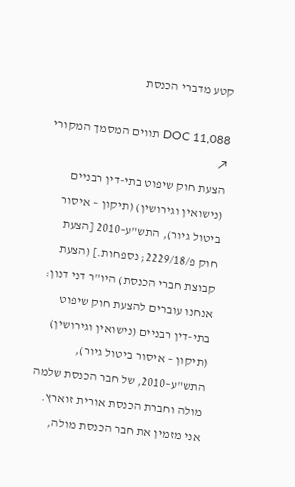קטע מדברי הכנסת

DOC 11,088 תווים המסמך המקורי ↗
הצעת חוק שיפוט בתי-דין רבניים (נישואין וגירושין) (תיקון – איסור ביטול גיור), התש"ע–2010 [הצעת חוק פ/2229/18; נספחות.] (הצעת קבוצת חברי הכנסת) היו"ר דני דנון: אנחנו עוברים להצעת חוק שיפוט בתי-דין רבניים (נישואין וגירושין) (תיקון – איסור ביטול גיור), התש"ע–2010, של חבר הכנסת שלמה מולה וחברת הכנסת אורית זוארץ. אני מזמין את חבר הכנסת מולה,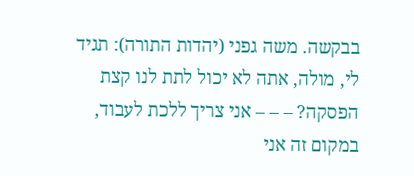בבקשה. משה גפני (יהדות התורה): תגיד לי, מולה, אתה לא יכול לתת לנו קצת הפסקה? – – – אני צריך ללכת לעבוד, במקום זה אני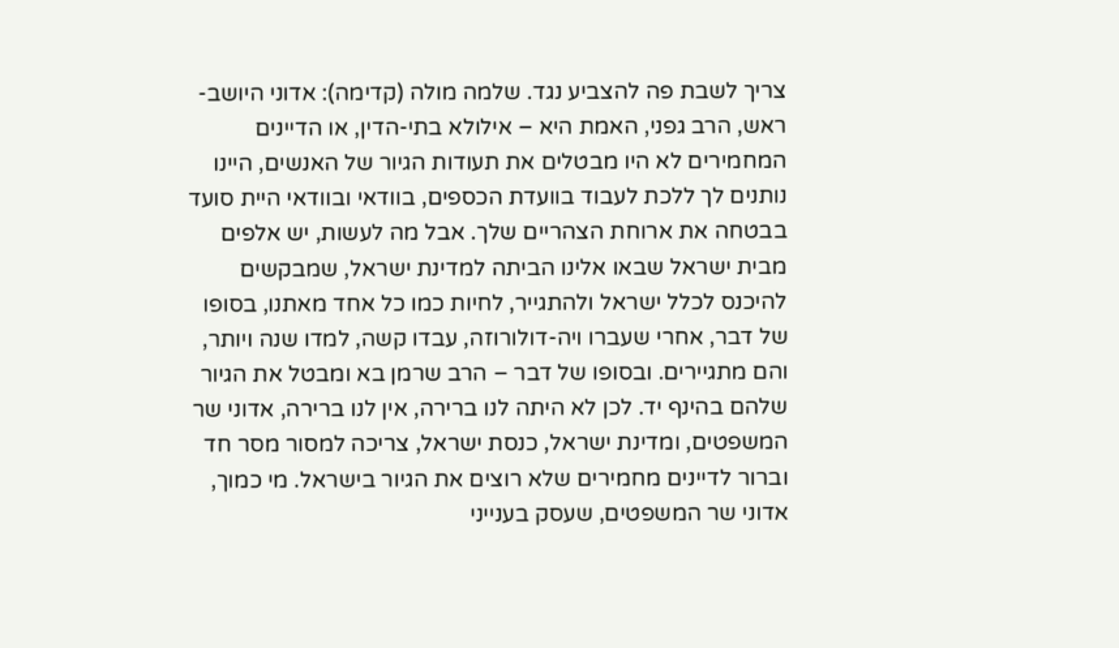צריך לשבת פה להצביע נגד. שלמה מולה (קדימה): אדוני היושב-ראש, הרב גפני, האמת היא – אילולא בתי-הדין, או הדיינים המחמירים לא היו מבטלים את תעודות הגיור של האנשים, היינו נותנים לך ללכת לעבוד בוועדת הכספים, בוודאי ובוודאי היית סועד בבטחה את ארוחת הצהריים שלך. אבל מה לעשות, יש אלפים מבית ישראל שבאו אלינו הביתה למדינת ישראל, שמבקשים להיכנס לכלל ישראל ולהתגייר, לחיות כמו כל אחד מאתנו, בסופו של דבר, אחרי שעברו ויה-דולורוזה, עבדו קשה, למדו שנה ויותר, והם מתגיירים. ובסופו של דבר – הרב שרמן בא ומבטל את הגיור שלהם בהינף יד. לכן לא היתה לנו ברירה, אין לנו ברירה, אדוני שר המשפטים, ומדינת ישראל, כנסת ישראל, צריכה למסור מסר חד וברור לדיינים מחמירים שלא רוצים את הגיור בישראל. מי כמוך, אדוני שר המשפטים, שעסק בענייני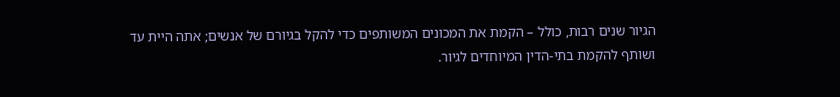הגיור שנים רבות, כולל – הקמת את המכונים המשותפים כדי להקל בגיורם של אנשים; אתה היית עד ושותף להקמת בתי-הדין המיוחדים לגיור.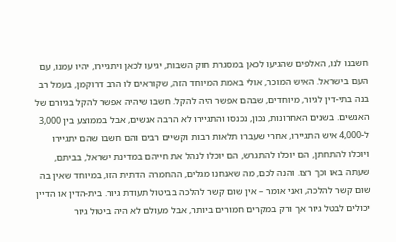חשבנו לנו, האלפים שהגיעו לכאן במסגרת חוק השבות, יגיעו לכאן ויתגיירו, יהיו עמנו, עם העם בישראל. האיש המוכר, אולי באמת המיוחד הזה, שקוראים לו הרב דרוקמן, בעמל רב בנה בתי-דין לגיור, מיוחדים, שבהם אפשר היה להקל. חשבו שיהיה אפשר להקל בגיורם של האנשים. בשנים האחרונות, נכון, נכנסו והתגיירו לא הרבה אנשים, אבל בממוצע בין 3,000 ל-4,000 איש התגיירו, אחרי שעברו תלאות רבות וקשיים רבים והם חשבו שהם יתגיירו ויוכלו להתחתן, הם יוכלו להתגרש, הם יוכלו לנהל את חייהם במדינת ישראל, בביתם, שעתה באו וכך רצו. והנה לכם, מה שאנחנו מגלים, ההחמרה הדתית הזו, במיוחד שאין בה שום קשר להלכה, ואני אומר – אין שום קשר להלכה בביטול תעודת גיור. בית-הדין או הדיין יכולים לבטל גיור אך ורק במקרים חמורים ביותר, אבל מעולם לא היה ביטול גיור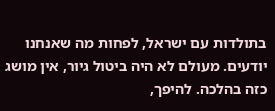בתולדות עם ישראל, לפחות מה שאנחנו יודעים. מעולם לא היה ביטול גיור, אין מושג כזה בהלכה. להיפך,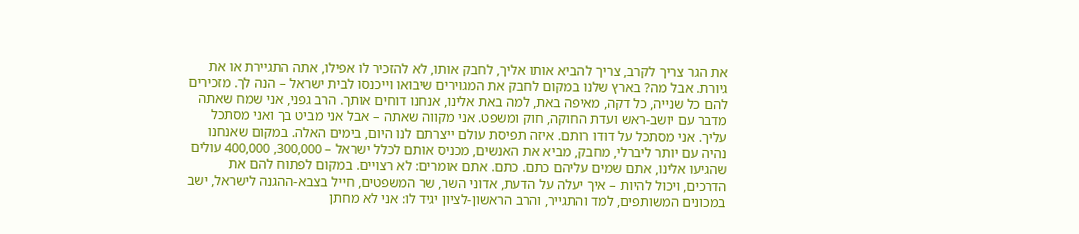את הגר צריך לקרב, צריך להביא אותו אליך, לחבק אותו, לא להזכיר לו אפילו, אתה התגיירת או את גיורת. אבל מה? בארץ שלנו במקום לחבק את המגוירים שיבואו וייכנסו לבית ישראל – הנה לך. מזכירים להם כל שנייה, כל דקה, מאיפה באת, למה באת אלינו, אנחנו דוחים אותך. הרב גפני, אני שמח שאתה מדבר עם יושב-ראש ועדת החוקה, חוק ומשפט. אני מקווה שאתה – אבל אני מביט בך ואני מסתכל עליך. אני מסתכל על דודו רותם. איזה תפיסת עולם ייצרתם לנו היום, בימים האלה. במקום שאנחנו נהיה עם יותר ליברלי, מחבק, מביא את האנשים, מכניס אותם לכלל ישראל – 300,000, 400,000 עולים שהגיעו אלינו, אתם שמים עליהם כתם. כתם. אתם אומרים: לא רצויים. במקום לפתוח להם את הדרכים, ויכול להיות – איך יעלה על הדעת, אדוני השר, שר המשפטים, חייל בצבא-ההגנה לישראל, ישב במכונים המשותפים, למד והתגייר, והרב הראשון-לציון יגיד לו: אני לא מחתן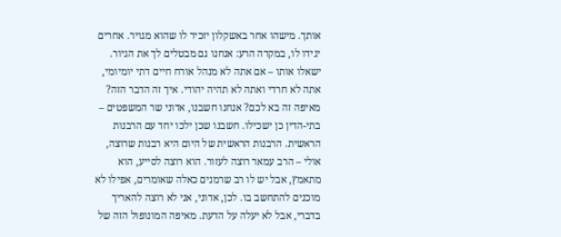אותך. מישהו אחר באשקלון יזכיר לו שהוא מגויר. אחרים יגידו לו, במקרה הרע: אנחנו גם מבטלים לך את הגיור. ישאלו אותו – אם אתה לא מנהל אורח חיים דתי יומיומי, אתה לא חרדי ואתה לא תהיה יהודי. איך זה הדבר הזה? מאיפה זה בא לכם? אנחנו חשבנו, אדוני שר המשפטים – בתי-הדין כן ישכילו. חשבנו שכן ילכו יחד עם הרבנות הראשית. הרבנות הראשית של היום היא רבנות שרוצה, אולי – הרב עמאר רוצה לעזור. הוא רוצה לסייע, הוא מתאמץ, אבל יש לו רב שרמנים כאלה שאומרים, אפילו לא מוכנים להתחשב בו. לכן, אדוני, אני לא רוצה להאריך בדברי, אבל לא יעלה על הדעת. מאיפה המונופול הזה של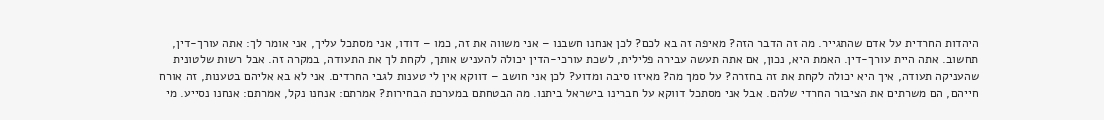היהדות החרדית על אדם שהתגייר. מה זה הדבר הזה? מאיפה זה בא לכם? לכן אנחנו חשבנו – אני משווה את זה, כמו – דודו, אני מסתכל עליך, אני אומר לך: אתה עורך-דין, תחשוב. אתה היית עורך-דין. האמת היא, נכון, אם אתה תעשה עבירה פלילית, לשכת עורכי-הדין יכולה להעניש אותך, לקחת לך את התעודה, במקרה זה. אבל רשות שלטונית שהעניקה תעודה, איך היא יכולה לקחת את זה בחזרה? על סמך מה? מאיזו סיבה ומדוע? לכן אני חושב – דווקא אין לי טענות לגבי החרדים. אני לא בא אליהם בטענות, זה אורח חייהם, הם משרתים את הציבור החרדי שלהם. אבל אני מסתכל דווקא על חברינו בישראל ביתנו. מה הבטחתם במערכת הבחירות? אמרתם: אנחנו נקל, אמרתם: אנחנו נסייע. מי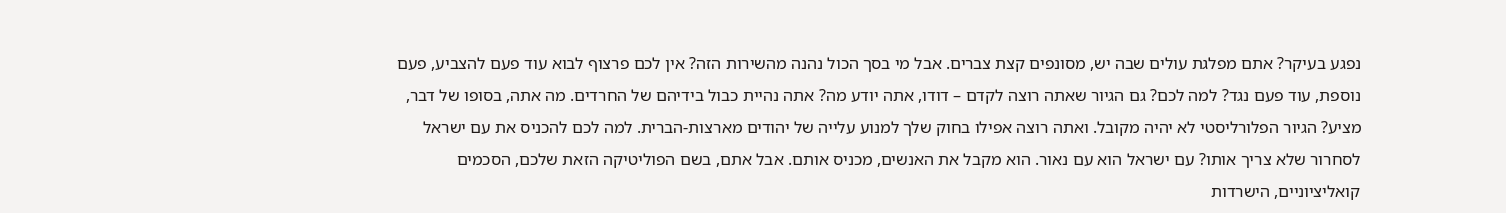נפגע בעיקר? אתם מפלגת עולים שבה יש, מסונפים קצת צברים. אבל מי בסך הכול נהנה מהשירות הזה? אין לכם פרצוף לבוא עוד פעם להצביע, פעם נוספת, עוד פעם נגד? למה לכם? גם הגיור שאתה רוצה לקדם – דודו, אתה יודע מה? אתה נהיית כבול בידיהם של החרדים. מה אתה, בסופו של דבר, מציע? הגיור הפלורליסטי לא יהיה מקובל. ואתה רוצה אפילו בחוק שלך למנוע עלייה של יהודים מארצות-הברית. למה לכם להכניס את עם ישראל לסחרור שלא צריך אותו? עם ישראל הוא עם נאור. הוא מקבל את האנשים, מכניס אותם. אבל אתם, בשם הפוליטיקה הזאת שלכם, הסכמים קואליציוניים, הישרדות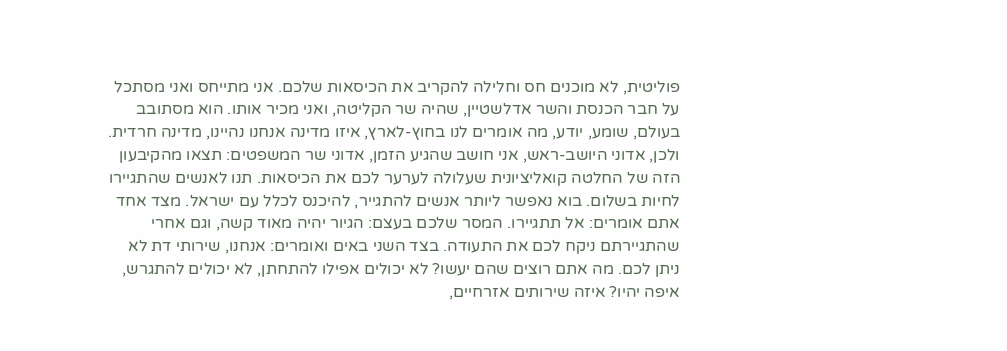פוליטית, לא מוכנים חס וחלילה להקריב את הכיסאות שלכם. אני מתייחס ואני מסתכל על חבר הכנסת והשר אדלשטיין, שהיה שר הקליטה, ואני מכיר אותו. הוא מסתובב בעולם, שומע, יודע, מה אומרים לנו בחוץ-לארץ, איזו מדינה אנחנו נהיינו, מדינה חרדית. ולכן, אדוני היושב-ראש, אני חושב שהגיע הזמן, אדוני שר המשפטים: תצאו מהקיבעון הזה של החלטה קואליציונית שעלולה לערער לכם את הכיסאות. תנו לאנשים שהתגיירו לחיות בשלום. בוא נאפשר ליותר אנשים להתגייר, להיכנס לכלל עם ישראל. מצד אחד אתם אומרים: אל תתגיירו. המסר שלכם בעצם: הגיור יהיה מאוד קשה, וגם אחרי שהתגיירתם ניקח לכם את התעודה. בצד השני באים ואומרים: אנחנו, שירותי דת לא ניתן לכם. מה אתם רוצים שהם יעשו? לא יכולים אפילו להתחתן, לא יכולים להתגרש, איפה יהיו? איזה שירותים אזרחיים,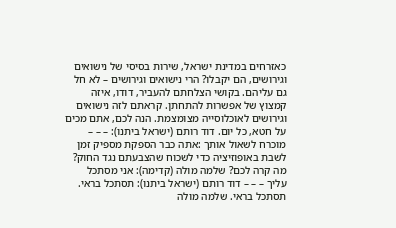כאזרחים במדינת ישראל, שירות בסיסי של נישואים וגירושים, הם יקבלו? הרי נישואים וגירושים – לא חל גם עליהם. בקושי הצלחתם להעביר, דודו, איזה קמצוץ של אפשרות להתחתן. קראתם לזה נישואים וגירושים לאוכלוסייה מצומצמת. הנה לכם, אתם מכים על חטא, כל יום. דוד רותם (ישראל ביתנו): – – – מוכרח לשאול אותך :אתה כבר הספקת מספיק זמן לשבת באופוזיציה כדי לשכוח שהצבעתם נגד החוק? מה קרה לכם? שלמה מולה (קדימה): אני מסתכל עליך – – – דוד רותם (ישראל ביתנו): תסתכל בראי. תסתכל בראי. שלמה מולה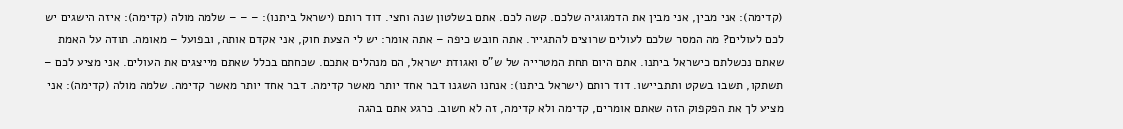(קדימה): אני מבין, אני מבין את הדמגוגיה שלכם. קשה לכם. אתם בשלטון שנה וחצי. דוד רותם (ישראל ביתנו): – – – שלמה מולה (קדימה): איזה הישגים יש לכם לעולים? מה המסר שלכם לעולים שרוצים להתגייר. אתה חובש כיפה – אתה אומר: יש לי הצעת חוק, אני אקדם אותה, ובפועל – מאומה. תודה על האמת שאתם נכשלתם כישראל ביתנו. אתם היום תחת המטרייה של ש"ס ואגודת ישראל, הם מנהלים אתכם. שכחתם בכלל שאתם מייצגים את העולים. אני מציע לכם – תשתקו, תשבו בשקט ותתביישו. דוד רותם (ישראל ביתנו): אנחנו השגנו דבר אחד יותר מאשר קדימה. דבר אחד יותר מאשר קדימה. שלמה מולה (קדימה): אני מציע לך את הפקפוק הזה שאתם אומרים, קדימה ולא קדימה, זה לא חשוב. כרגע אתם בהגה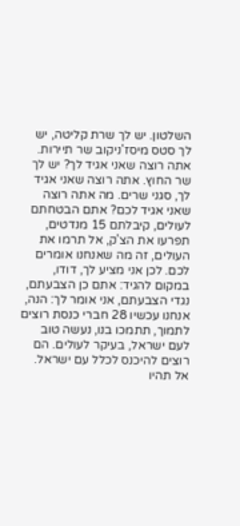השלטון. יש לך שרת קליטה, יש לך סטס מיסז'ניקוב שר תיירות. אתה רוצה שאני אגיד לך? יש לך שר החוץ. אתה רוצה שאני אגיד לך, סגני שרים. מה אתה רוצה שאני אגיד לכם? אתם הבטחתם לעולים, קיבלתם 15 מנדטים, תפרעו את הצ'ק, אל תרמו את העולים, זה מה שאנחנו אומרים לכם. לכן אני מציע לך, דודו, במקום להגיד: אתם כן הצבעתם, נגדי הצבעתם, אני אומר לך: הנה, אנחנו עכשיו 28 חברי כנסת רוצים לתמוך, תתמכו בנו, נעשה טוב לעם ישראל, בעיקר לעולים. הם רוצים להיכנס לכלל עם ישראל. אל תהיו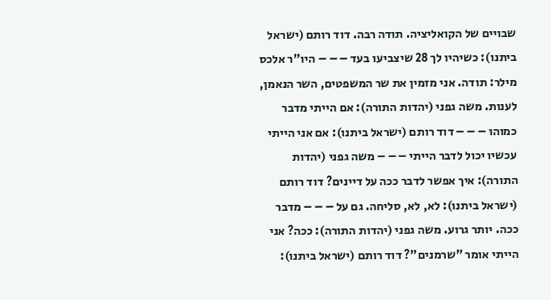שבויים של הקואליציה. תודה רבה. דוד רותם (ישראל ביתנו): כשיהיו לך 28 שיצביעו בעד – – – היו"ר אלכס מילר: תודה. אני מזמין את שר המשפטים, השר הנאמן, לענות. משה גפני (יהדות התורה): אם הייתי מדבר כמוהו – – – דוד רותם (ישראל ביתנו): אם אני הייתי עכשיו יכול לדבר הייתי – – – משה גפני (יהדות התורה): איך אפשר לדבר ככה על דיינים? דוד רותם (ישראל ביתנו): לא, לא, סליחה. גם על – – – מדבר ככה. יותר גרוע. משה גפני (יהדות התורה): ככה? אני הייתי אומר "שרמנים"? דוד רותם (ישראל ביתנו):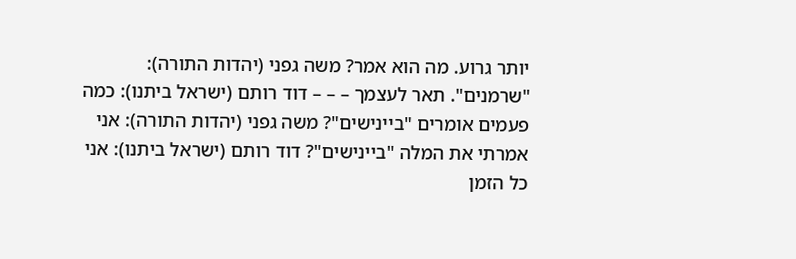יותר גרוע. מה הוא אמר? משה גפני (יהדות התורה): "שרמנים". תאר לעצמך – – – דוד רותם (ישראל ביתנו): כמה פעמים אומרים "ביינישים"? משה גפני (יהדות התורה): אני אמרתי את המלה "ביינישים"? דוד רותם (ישראל ביתנו): אני כל הזמן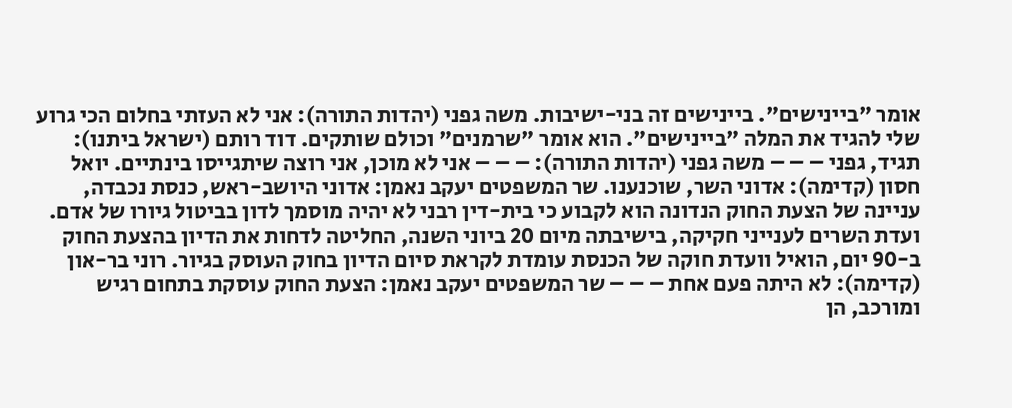אומר "ביינישים". ביינישים זה בני-ישיבות. משה גפני (יהדות התורה): אני לא העזתי בחלום הכי גרוע שלי להגיד את המלה "ביינישים". הוא אומר "שרמנים" וכולם שותקים. דוד רותם (ישראל ביתנו): תגיד, גפני – – – משה גפני (יהדות התורה): – – – אני לא מוכן, אני רוצה שיתגייסו בינתיים. יואל חסון (קדימה): אדוני השר, שוכנענו. שר המשפטים יעקב נאמן: אדוני היושב-ראש, כנסת נכבדה, עניינה של הצעת החוק הנדונה הוא לקבוע כי בית-דין רבני לא יהיה מוסמך לדון בביטול גיורו של אדם. ועדת השרים לענייני חקיקה, בישיבתה מיום 20 ביוני השנה, החליטה לדחות את הדיון בהצעת החוק ב-90 יום, הואיל וועדת חוקה של הכנסת עומדת לקראת סיום הדיון בחוק העוסק בגיור. רוני בר-און (קדימה): לא היתה פעם אחת – – – שר המשפטים יעקב נאמן: הצעת החוק עוסקת בתחום רגיש ומורכב, הן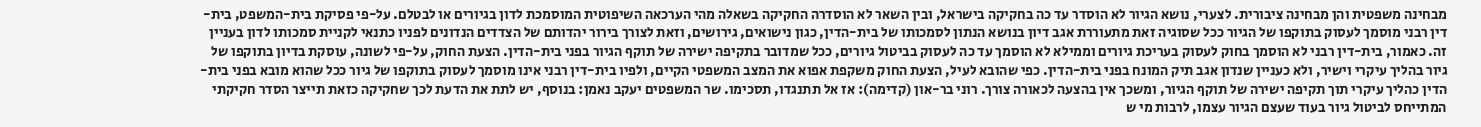מבחינה משפטית והן מבחינה ציבורית. לצערי, נושא הגיור לא הוסדר עד כה בחקיקה בישראל, ובין השאר לא הוסדרה החקיקה בשאלה מהי הערכאה השיפוטית המוסמכת לדון בגיורים או לבטלם. על-פי פסיקת בית-המשפט, בית-דין רבני מוסמך לעסוק בתוקפו של הגיור ככל שסוגיה זאת מתעוררת אגב דיון בנושא הנתון לסמכותו של בית-הדין, כגון נישואים, גירושים, וזאת לצורך בירור יהדותם של הצדדים הנדונים לפניו כתנאי לקניית סמכותו לדון בעניין זה. כאמור, בית-דין רבני לא הוסמך בחוק לעסוק בעריכת גיורים וממילא לא הוסמך עד כה לעסוק בביטול גיורים, ככל שמדובר בתקיפה ישירה של תוקף הגיור בפני בית-הדין. הצעת החוק, על-פי לשונה, עוסקת בדיון בתוקפו של גיור בהליך עיקרי וישיר, ולא כעניין שנדון אגב תיק המונח בפני בית-הדין. כפי שהובא לעיל, הצעת החוק משקפת אפוא את המצב המשפטי הקיים, ולפיו בית-דין רבני אינו מוסמך לעסוק בתוקפו של גיור ככל שהוא מובא בפני בית-הדין כהליך עיקרי תוך תקיפה ישירה של תוקף הגיור, ומשכך אין בהצעה לכאורה צורך. רוני בר-און (קדימה): אז אל תתנגדו, תסכימו. שר המשפטים יעקב נאמן: בנוסף, יש לתת את הדעת לכך שחקיקה כזאת תייצר הסדר חקיקתי המתייחס לביטול גיור בעוד שעצם הגיור עצמו, לרבות מי ש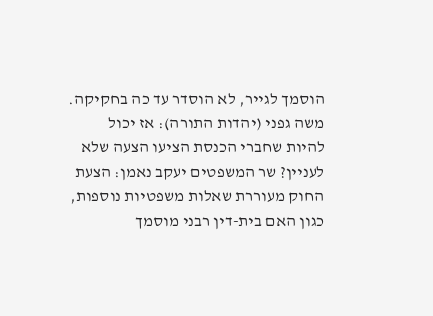הוסמך לגייר, לא הוסדר עד כה בחקיקה. משה גפני (יהדות התורה): אז יכול להיות שחברי הכנסת הציעו הצעה שלא לעניין? שר המשפטים יעקב נאמן: הצעת החוק מעוררת שאלות משפטיות נוספות, כגון האם בית-דין רבני מוסמך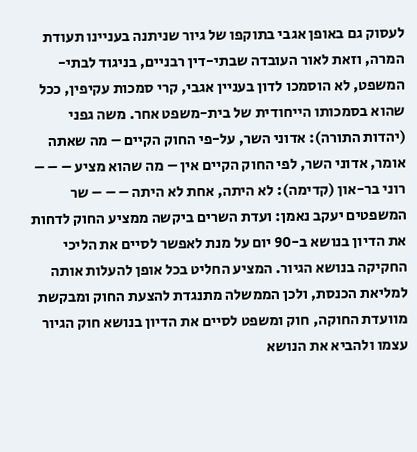לעסוק גם באופן אגבי בתוקפו של גיור שניתנה בעניינו תעודת המרה, וזאת לאור העובדה שבתי-דין רבניים, בניגוד לבתי-המשפט, לא הוסמכו לדון בעניין אגבי, קרי סמכות עקיפין, ככל שהוא בסמכותו הייחודית של בית-משפט אחר. משה גפני (יהדות התורה): אדוני השר, על-פי החוק הקיים – מה שאתה אומר, אדוני השר, לפי החוק הקיים אין – מה שהוא מציע – – – רוני בר-און (קדימה): לא היתה, אחת לא היתה – – – שר המשפטים יעקב נאמן: ועדת השרים ביקשה ממציע החוק לדחות את הדיון בנושא ב-90 יום על מנת לאפשר לסיים את הליכי החקיקה בנושא הגיור. המציע החליט בכל אופן להעלות אותה למליאת הכנסת, ולכן הממשלה מתנגדת להצעת החוק ומבקשת מוועדת החוקה, חוק ומשפט לסיים את הדיון בנושא חוק הגיור עצמו ולהביא את הנושא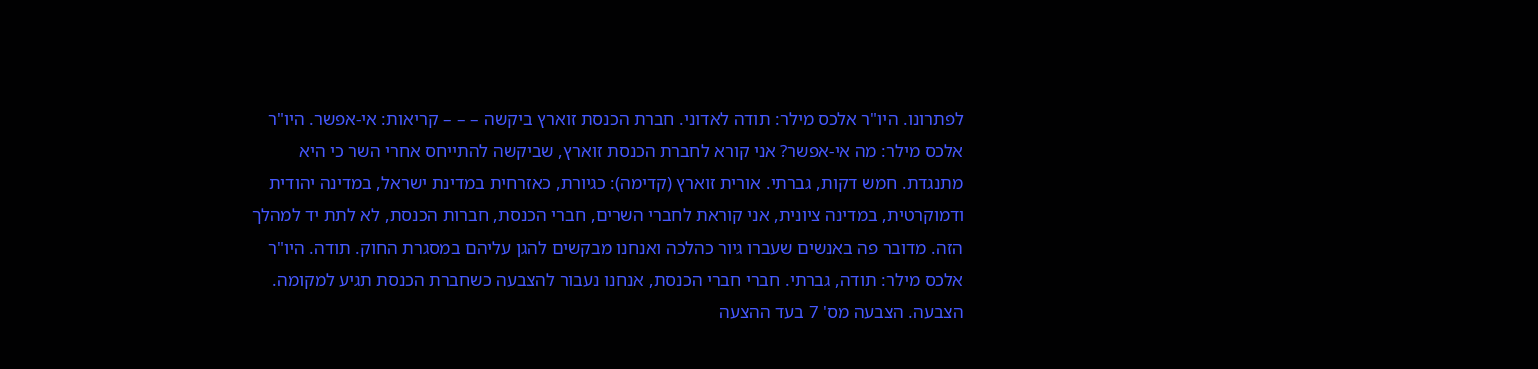לפתרונו. היו"ר אלכס מילר: תודה לאדוני. חברת הכנסת זוארץ ביקשה – – – קריאות: אי-אפשר. היו"ר אלכס מילר: מה אי-אפשר? אני קורא לחברת הכנסת זוארץ, שביקשה להתייחס אחרי השר כי היא מתנגדת. חמש דקות, גברתי. אורית זוארץ (קדימה): כגיורת, כאזרחית במדינת ישראל, במדינה יהודית ודמוקרטית, במדינה ציונית, אני קוראת לחברי השרים, חברי הכנסת, חברות הכנסת, לא לתת יד למהלך הזה. מדובר פה באנשים שעברו גיור כהלכה ואנחנו מבקשים להגן עליהם במסגרת החוק. תודה. היו"ר אלכס מילר: תודה, גברתי. חברי חברי הכנסת, אנחנו נעבור להצבעה כשחברת הכנסת תגיע למקומה. הצבעה. הצבעה מס' 7 בעד ההצעה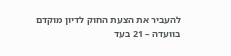להעביר את הצעת החוק לדיון מוקדם בוועדה – 21 בעד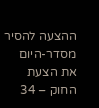ההצעה להסיר מסדר-היום את הצעת החוק – 34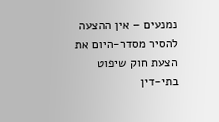נמנעים – אין ההצעה להסיר מסדר-היום את הצעת חוק שיפוט בתי-דין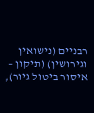רבניים (נישואין וגירושין) (תיקון – איסור ביטול גיור),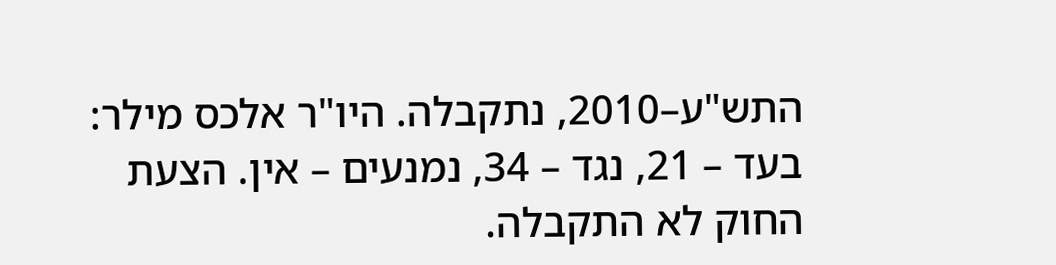התש"ע–2010, נתקבלה. היו"ר אלכס מילר: בעד – 21, נגד – 34, נמנעים – אין. הצעת החוק לא התקבלה.